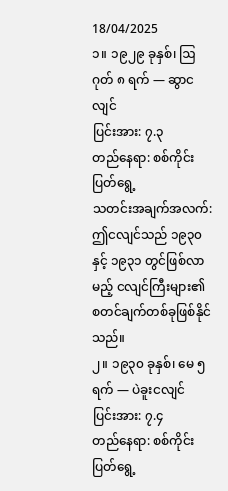18/04/2025
၁။ ၁၉၂၉ ခုနှစ်၊ ဩဂုတ် ၈ ရက် — ဆွာငလျင်
ပြင်းအား: ၇.၃
တည်နေရာ: စစ်ကိုင်းပြတ်ရွေ့
သတင်းအချက်အလက်: ဤငလျင်သည် ၁၉၃၀နှင့် ၁၉၃၁ တွင်ဖြစ်လာမည့် ငလျင်ကြီးများ၏ စတင်ချက်တစ်ခုဖြစ်နိုင်သည်။
၂။ ၁၉၃၀ ခုနှစ်၊ မေ ၅ ရက် — ပဲခူးငလျင်
ပြင်းအား: ၇.၄
တည်နေရာ: စစ်ကိုင်းပြတ်ရွေ့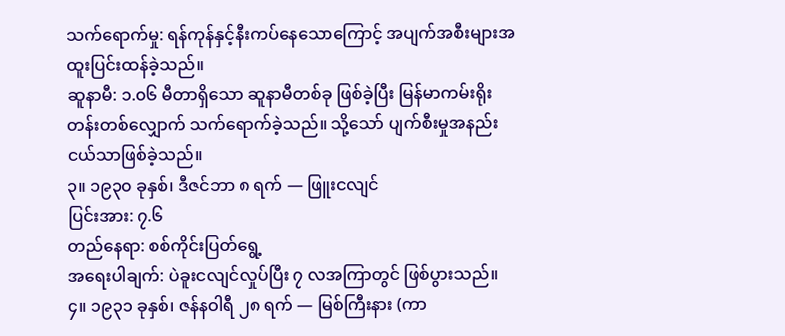သက်ရောက်မှု: ရန်ကုန်နှင့်နီးကပ်နေသောကြောင့် အပျက်အစီးများအထူးပြင်းထန်ခဲ့သည်။
ဆူနာမီ: ၁.၀၆ မီတာရှိသော ဆူနာမီတစ်ခု ဖြစ်ခဲ့ပြီး မြန်မာကမ်းရိုးတန်းတစ်လျှောက် သက်ရောက်ခဲ့သည်။ သို့သော် ပျက်စီးမှုအနည်းငယ်သာဖြစ်ခဲ့သည်။
၃။ ၁၉၃၀ ခုနှစ်၊ ဒီဇင်ဘာ ၈ ရက် — ဖြူးငလျင်
ပြင်းအား: ၇.၆
တည်နေရာ: စစ်ကိုင်းပြတ်ရွေ့
အရေးပါချက်: ပဲခူးငလျင်လှုပ်ပြီး ၇ လအကြာတွင် ဖြစ်ပွားသည်။
၄။ ၁၉၃၁ ခုနှစ်၊ ဇန်နဝါရီ ၂၈ ရက် — မြစ်ကြီးနား (ကာ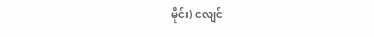မိုင်း) ငလျင်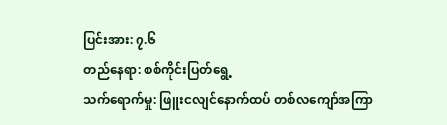ပြင်းအား: ၇.၆
တည်နေရာ: စစ်ကိုင်းပြတ်ရွေ့
သက်ရောက်မှု: ဖြူးငလျင်နောက်ထပ် တစ်လကျော်အကြာ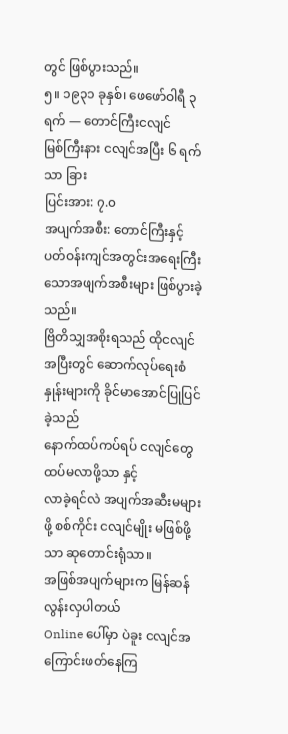တွင် ဖြစ်ပွားသည်။
၅။ ၁၉၃၁ ခုနှစ်၊ ဖေဖော်ဝါရီ ၃ ရက် — တောင်ကြီးငလျင်
မြစ်ကြီးနား ငလျင်အပြီး ၆ ရက်သာ ခြား
ပြင်းအား: ၇.၀
အပျက်အစီး: တောင်ကြီးနှင့်ပတ်ဝန်းကျင်အတွင်းအရေးကြီးသောအဖျက်အစီးများ ဖြစ်ပွားခဲ့သည်။
ဗြိတိသျှအစိုးရသည် ထိုငလျင်အပြီးတွင် ဆောက်လုပ်ရေးစံနှုန်းများကို ခိုင်မာအောင်ပြုပြင်ခဲ့သည်
နောက်ထပ်ကပ်ရပ် ငလျင်တွေ ထပ်မလာဖို့သာ နှင့်
လာခဲ့ရင်လဲ အပျက်အဆီးမများဖို့ စစ်ကိုင်း ငလျင်မျိုး မဖြစ်ဖို့သာ ဆုတောင်းရုံသာ။
အဖြစ်အပျက်များက မြန်ဆန်လွန်းလှပါတယ်
Online ပေါ်မှာ ပဲခူး ငလျင်အကြောင်းဖတ်နေကြ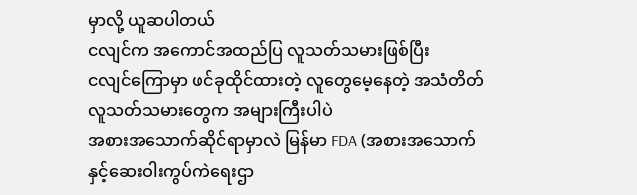မှာလို့ ယူဆပါတယ်
ငလျင်က အကောင်အထည်ပြ လူသတ်သမားဖြစ်ပြီး
ငလျင်ကြောမှာ ဖင်ခုထိုင်ထားတဲ့ လူတွေမေ့နေတဲ့ အသံတိတ်လူသတ်သမားတွေက အများကြီးပါပဲ
အစားအသောက်ဆိုင်ရာမှာလဲ မြန်မာ FDA (အစားအသောက်နှင့်ဆေးဝါးကွပ်ကဲရေးဌာ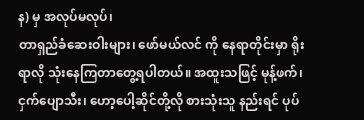န) မှ အလုပ်မလုပ်၊
တာရှည်ခံဆေးဝါးများ၊ ဖော်မယ်လင် ကို နေရာတိုင်းမှာ ရိုးရာလို သုံးနေကြတာတွေ့ရပါတယ်။ အထူးသဖြင့် မုန့်ဖက်၊ ငှက်ပျောသီး၊ ဟော့ပေါ့ဆိုင်တို့လို စားသုံးသူ နည်းရင် ပုပ်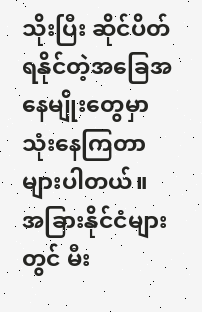သိုးပြီး ဆိုင်ပိတ်ရနိုင်တဲ့အခြေအနေမျိုးတွေမှာ သုံးနေကြတာများပါတယ်။ အခြားနိုင်ငံများတွင် မီး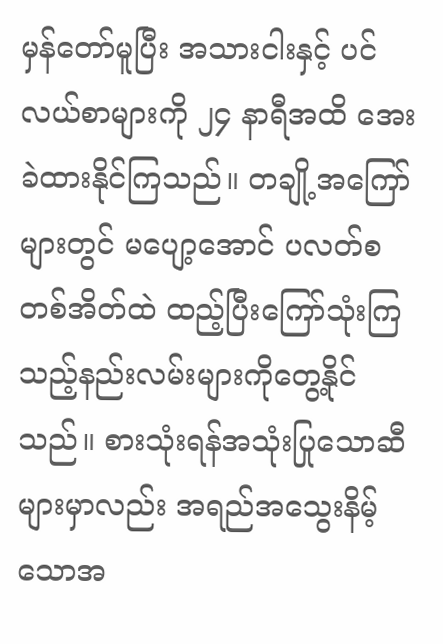မှန်တော်မူပြီး အသားငါးနှင့် ပင်လယ်စာများကို ၂၄ နာရီအထိ အေးခဲထားနိုင်ကြသည်။ တချို့အကြော်များတွင် မပျော့အောင် ပလတ်စတစ်အိတ်ထဲ ထည့်ပြီးကြော်သုံးကြသည့်နည်းလမ်းများကိုတွေ့နိုင်သည်။ စားသုံးရန်အသုံးပြုသောဆီများမှာလည်း အရည်အသွေးနိမ့်သောအ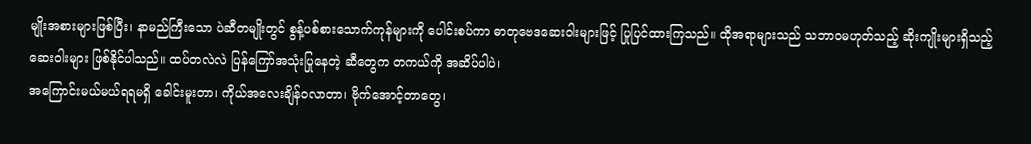မျိုးအစားများဖြစ်ပြီး၊ နာမည်ကြီးသော ပဲဆီတမျိုးတွင် စွန့်ပစ်စားသောက်ကုန်များကို ပေါင်းစပ်ကာ ဓာတုဗေဒဆေးဝါးများဖြင့် ပြုပြင်ထားကြသည်။ ထိုအရာများသည် သဘာဝမဟုတ်သည့် ဆိုးကျိုးများရှိသည့် ဆေးဝါးများ ဖြစ်နိုင်ပါသည်။ ထပ်တလဲလဲ ပြန်ကြော်အသုံးပြုနေတဲ့ ဆီတွေက တကယ်ကို အဆိပ်ပါပဲ၊
အကြောင်းမယ်မယ်ရရမရှိ ခေါင်းမူးတာ၊ ကိုယ်အလေးချိန်ဝလာတာ၊ ဗိုက်အောင့်တာတွေ၊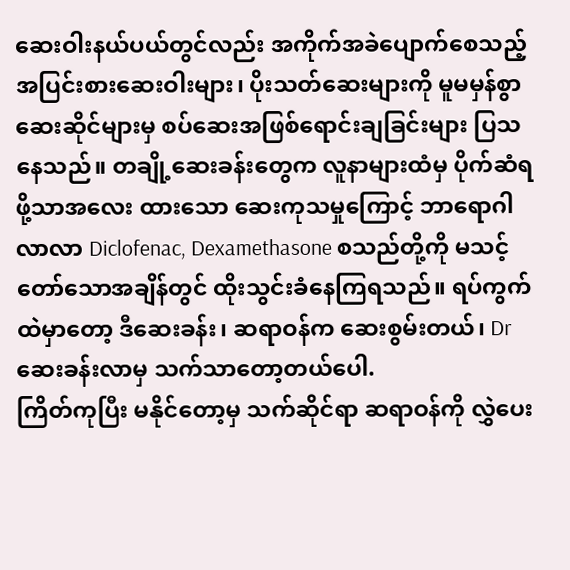ဆေးဝါးနယ်ပယ်တွင်လည်း အကိုက်အခဲပျောက်စေသည့် အပြင်းစားဆေးဝါးများ၊ ပိုးသတ်ဆေးများကို မူမမှန်စွာ ဆေးဆိုင်များမှ စပ်ဆေးအဖြစ်ရောင်းချခြင်းများ ပြသနေသည်။ တချို့ဆေးခန်းတွေက လူနာများထံမှ ပိုက်ဆံရဖို့သာအလေး ထားသော ဆေးကုသမှုကြောင့် ဘာရောဂါလာလာ Diclofenac, Dexamethasone စသည်တို့ကို မသင့်တော်သောအချိန်တွင် ထိုးသွင်းခံနေကြရသည်။ ရပ်ကွက်ထဲမှာတော့ ဒီဆေးခန်း၊ ဆရာဝန်က ဆေးစွမ်းတယ်၊ Dr ဆေးခန်းလာမှ သက်သာတော့တယ်ပေါ.
ကြိတ်ကုပြီး မနိုင်တော့မှ သက်ဆိုင်ရာ ဆရာဝန်ကို လွှဲပေး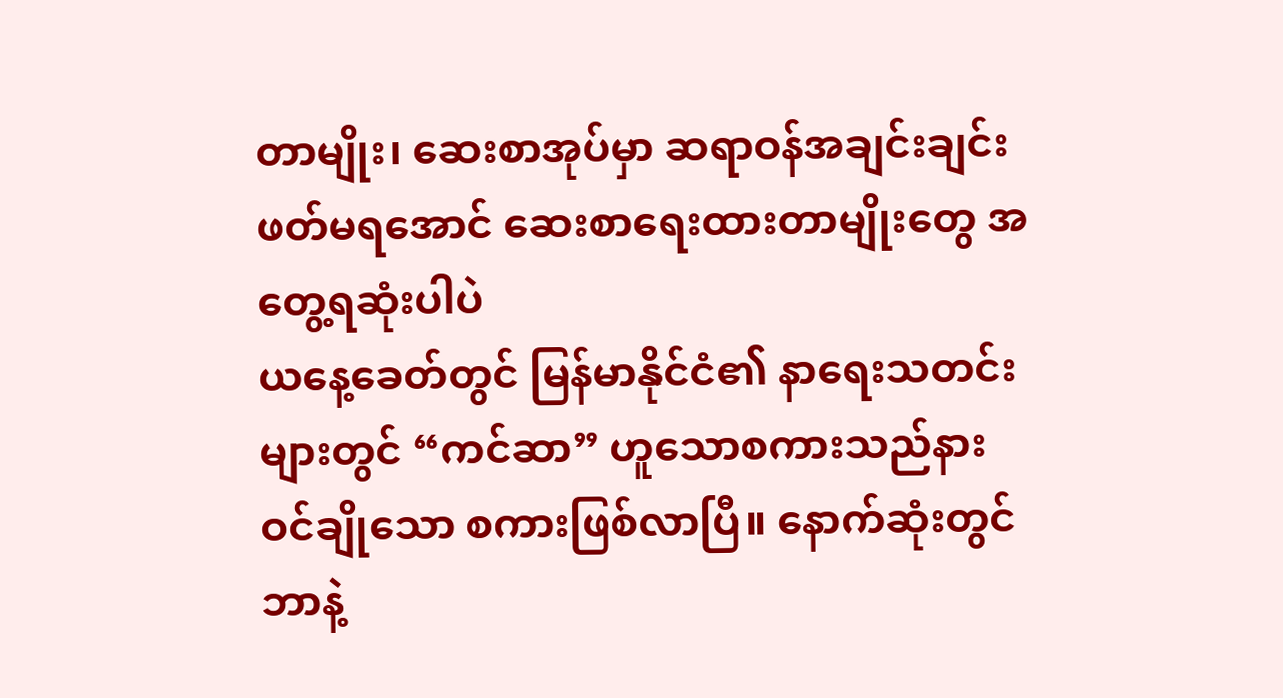တာမျိုး၊ ဆေးစာအုပ်မှာ ဆရာဝန်အချင်းချင်း ဖတ်မရအောင် ဆေးစာရေးထားတာမျိုးတွေ အတွေ့ရဆုံးပါပဲ
ယနေ့ခေတ်တွင် မြန်မာနိုင်ငံ၏ နာရေးသတင်းများတွင် “ကင်ဆာ” ဟူသောစကားသည်နားဝင်ချိုသော စကားဖြစ်လာပြီ။ နောက်ဆုံးတွင် ဘာနဲ့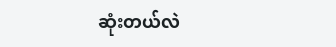ဆုံးတယ်လဲ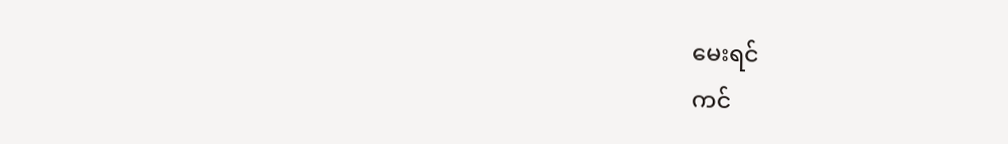မေးရင်
ကင်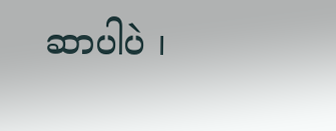ဆာပါပဲ ၊